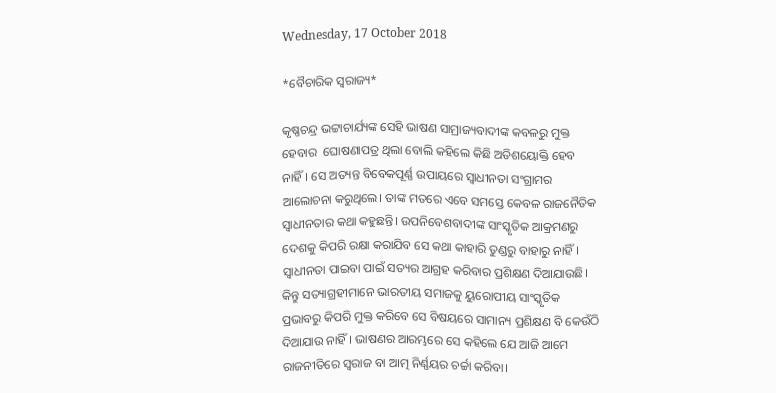Wednesday, 17 October 2018

*ବୈଚାରିକ ସ୍ୱରାଜ୍ୟ*

କୃଷ୍ଣଚନ୍ଦ୍ର ଭଟ୍ଟାଚାର୍ଯ୍ୟଙ୍କ ସେହି ଭାଷଣ ସାମ୍ରାଜ୍ୟବାଦୀଙ୍କ କବଳରୁ ମୁକ୍ତ ହେବାର  ଘୋଷଣାପତ୍ର ଥିଲା ବୋଲି କହିଲେ କିଛି ଅତିଶୟୋକ୍ତି ହେବ ନାହିଁ। ସେ ଅତ୍ୟନ୍ତ ବିବେକପୂର୍ଣ୍ଣ ଉପାୟରେ ସ୍ୱାଧୀନତା ସଂଗ୍ରାମର ଆଲୋଚନା କରୁଥିଲେ। ତାଙ୍କ ମତରେ ଏବେ ସମସ୍ତେ କେବଳ ରାଜନୈତିକ ସ୍ୱାଧୀନତାର କଥା କହୁଛନ୍ତି। ଉପନିବେଶବାଦୀଙ୍କ ସାଂସ୍କୃତିକ ଆକ୍ରମଣରୁ ଦେଶକୁ କିପରି ରକ୍ଷା କରାଯିବ ସେ କଥା କାହାରି ତୁଣ୍ଡରୁ ବାହାରୁ ନାହିଁ। ସ୍ଵାଧୀନତା ପାଇବା ପାଇଁ ସତ୍ୟର ଆଗ୍ରହ କରିବାର ପ୍ରଶିକ୍ଷଣ ଦିଆଯାଉଛି। କିନ୍ତୁ ସତ୍ୟାଗ୍ରହୀମାନେ ଭାରତୀୟ ସମାଜକୁ ୟୁରୋପୀୟ ସାଂସ୍କୃତିକ ପ୍ରଭାବରୁ କିପରି ମୁକ୍ତ କରିବେ ସେ ବିଷୟରେ ସାମାନ୍ୟ ପ୍ରଶିକ୍ଷଣ ବି କେଉଁଠି ଦିଆଯାଉ ନାହିଁ। ଭାଷଣର ଆରମ୍ଭରେ ସେ କହିଲେ ଯେ ଆଜି ଆମେ ରାଜନୀତିରେ ସ୍ୱରାଜ ବା ଆତ୍ମ ନିର୍ଣ୍ଣୟର ଚର୍ଚ୍ଚା କରିବା।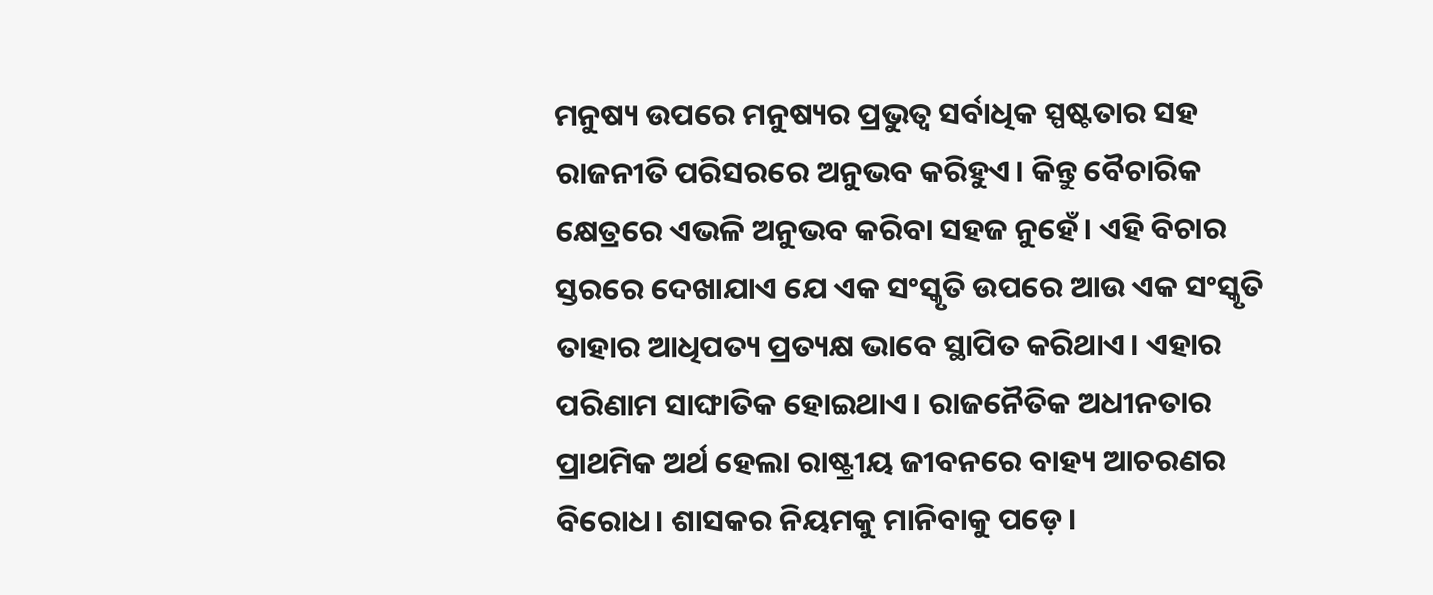ମନୁଷ୍ୟ ଉପରେ ମନୁଷ୍ୟର ପ୍ରଭୁତ୍ୱ ସର୍ବାଧିକ ସ୍ପଷ୍ଟତାର ସହ ରାଜନୀତି ପରିସରରେ ଅନୁଭବ କରିହୁଏ। କିନ୍ତୁ ବୈଚାରିକ କ୍ଷେତ୍ରରେ ଏଭଳି ଅନୁଭବ କରିବା ସହଜ ନୁହେଁ। ଏହି ବିଚାର ସ୍ତରରେ ଦେଖାଯାଏ ଯେ ଏକ ସଂସ୍କୃତି ଉପରେ ଆଉ ଏକ ସଂସ୍କୃତି ତାହାର ଆଧିପତ୍ୟ ପ୍ରତ୍ୟକ୍ଷ ଭାବେ ସ୍ଥାପିତ କରିଥାଏ। ଏହାର ପରିଣାମ ସାଙ୍ଘାତିକ ହୋଇଥାଏ। ରାଜନୈତିକ ଅଧୀନତାର ପ୍ରାଥମିକ ଅର୍ଥ ହେଲା ରାଷ୍ଟ୍ରୀୟ ଜୀବନରେ ବାହ୍ୟ ଆଚରଣର ବିରୋଧ। ଶାସକର ନିୟମକୁ ମାନିବାକୁ ପଡ଼େ।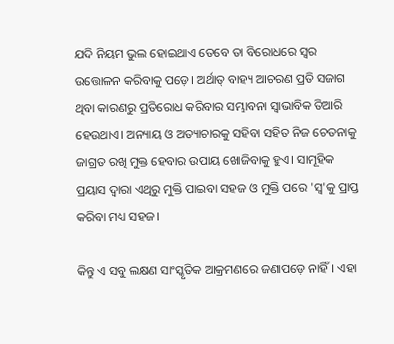ଯଦି ନିୟମ ଭୁଲ ହୋଇଥାଏ ତେବେ ତା ବିରୋଧରେ ସ୍ୱର ଉତ୍ତୋଳନ କରିବାକୁ ପଡ଼େ। ଅର୍ଥାତ୍ ବାହ୍ୟ ଆଚରଣ ପ୍ରତି ସଜାଗ ଥିବା କାରଣରୁ ପ୍ରତିରୋଧ କରିବାର ସମ୍ଭାବନା ସ୍ୱାଭାବିକ ତିଆରି ହେଉଥାଏ। ଅନ୍ୟାୟ ଓ ଅତ୍ୟାଚାରକୁ ସହିବା ସହିତ ନିଜ ଚେତନାକୁ ଜାଗ୍ରତ ରଖି ମୁକ୍ତ ହେବାର ଉପାୟ ଖୋଜିବାକୁ ହୁଏ। ସାମୂହିକ ପ୍ରୟାସ ଦ୍ୱାରା ଏଥିରୁ ମୁକ୍ତି ପାଇବା ସହଜ ଓ ମୁକ୍ତି ପରେ 'ସ୍ୱ'କୁ ପ୍ରାପ୍ତ କରିବା ମଧ୍ୟ ସହଜ।

କିନ୍ତୁ ଏ ସବୁ ଲକ୍ଷଣ ସାଂସ୍କୃତିକ ଆକ୍ରମଣରେ ଜଣାପଡ଼େ ନାହିଁ। ଏହା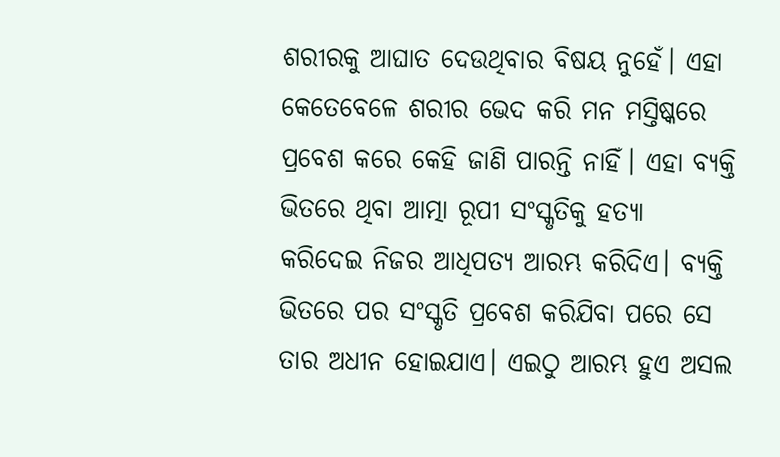ଶରୀରକୁ ଆଘାତ ଦେଉଥିବାର ବିଷୟ ନୁହେଁ। ଏହା କେତେବେଳେ ଶରୀର ଭେଦ କରି ମନ ମସ୍ତିଷ୍କରେ ପ୍ରବେଶ କରେ କେହି ଜାଣି ପାରନ୍ତି ନାହିଁ। ଏହା ବ୍ୟକ୍ତି ଭିତରେ ଥିବା ଆତ୍ମା ରୂପୀ ସଂସ୍କୃତିକୁ ହତ୍ୟା କରିଦେଇ ନିଜର ଆଧିପତ୍ୟ ଆରମ୍ଭ କରିଦିଏ। ବ୍ୟକ୍ତି ଭିତରେ ପର ସଂସ୍କୃତି ପ୍ରବେଶ କରିଯିବା ପରେ ସେ ତାର ଅଧୀନ ହୋଇଯାଏ। ଏଇଠୁ ଆରମ୍ଭ ହୁଏ ଅସଲ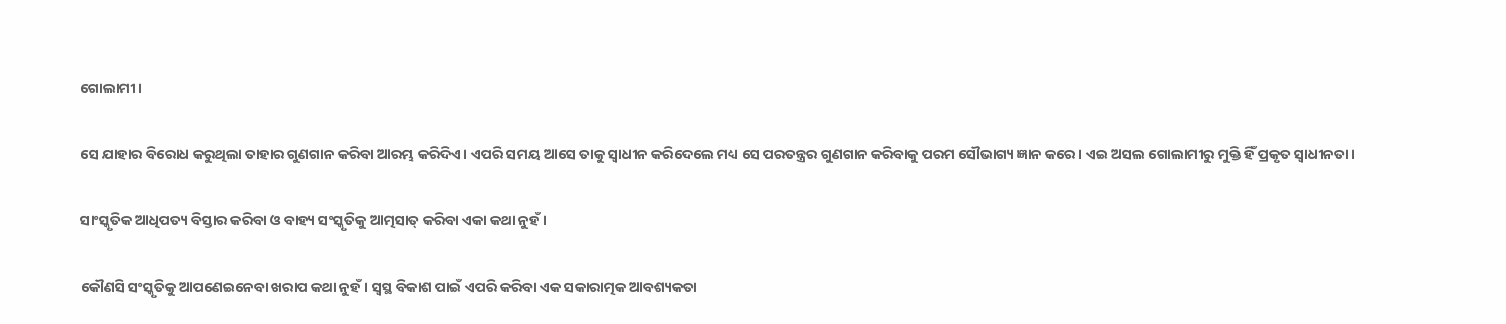ଗୋଲାମୀ।

ସେ ଯାହାର ବିରୋଧ କରୁଥିଲା ତାହାର ଗୁଣଗାନ କରିବା ଆରମ୍ଭ କରିଦିଏ। ଏପରି ସମୟ ଆସେ ତାକୁ ସ୍ୱାଧୀନ କରିଦେଲେ ମଧ୍ୟ ସେ ପରତନ୍ତ୍ରର ଗୁଣଗାନ କରିବାକୁ ପରମ ସୌଭାଗ୍ୟ ଜ୍ଞାନ କରେ। ଏଇ ଅସଲ ଗୋଲାମୀରୁ ମୁକ୍ତି ହିଁ ପ୍ରକୃତ ସ୍ୱାଧୀନତା।

ସାଂସ୍କୃତିକ ଆଧିପତ୍ୟ ବିସ୍ତାର କରିବା ଓ ବାହ୍ୟ ସଂସ୍କୃତିକୁ ଆତ୍ମସାତ୍ କରିବା ଏକା କଥା ନୁହଁ।

କୌଣସି ସଂସ୍କୃତିକୁ ଆପଣେଇନେବା ଖରାପ କଥା ନୁହଁ। ସ୍ଵସ୍ଥ ବିକାଶ ପାଇଁ ଏପରି କରିବା ଏକ ସକାରାତ୍ମକ ଆବଶ୍ୟକତା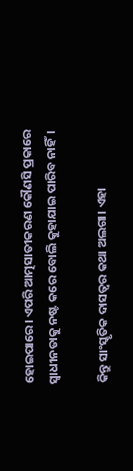ହୋଇପାରେ। ଏପରି ଆତ୍ମସାତୀକରଣ କୌଣସି ପ୍ରକାରେ ସ୍ୱାଧୀନତାକୁ ନଷ୍ଟ କରେ ବୋଲି କୁହାଯାଇ ପାରିବ ନାହିଁ।

କିନ୍ତୁ ସାଂସ୍କୃତିକ ଦାସତ୍ୱର କଥା ଅଲଗା। ଏହା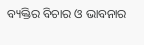ବ୍ୟକ୍ତିର ବିଚାର ଓ ଭାବନାର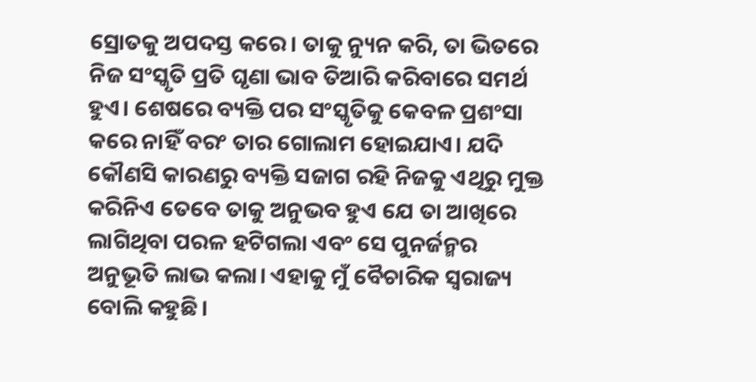ସ୍ରୋତକୁ ଅପଦସ୍ତ କରେ। ତାକୁ ନ୍ୟୁନ କରି, ତା ଭିତରେ ନିଜ ସଂସ୍କୃତି ପ୍ରତି ଘୃଣା ଭାବ ତିଆରି କରିବାରେ ସମର୍ଥ ହୁଏ। ଶେଷରେ ବ୍ୟକ୍ତି ପର ସଂସ୍କୃତିକୁ କେବଳ ପ୍ରଶଂସା କରେ ନାହିଁ ବରଂ ତାର ଗୋଲାମ ହୋଇଯାଏ। ଯଦି କୌଣସି କାରଣରୁ ବ୍ୟକ୍ତି ସଜାଗ ରହି ନିଜକୁ ଏଥିରୁ ମୁକ୍ତ କରିନିଏ ତେବେ ତାକୁ ଅନୁଭବ ହୁଏ ଯେ ତା ଆଖିରେ ଲାଗିଥିବା ପରଳ ହଟିଗଲା ଏବଂ ସେ ପୁନର୍ଜନ୍ମର ଅନୁଭୂତି ଲାଭ କଲା। ଏହାକୁ ମୁଁ ବୈଚାରିକ ସ୍ୱରାଜ୍ୟ ବୋଲି କହୁଛି।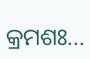କ୍ରମଶଃ...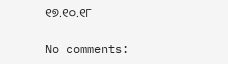୧୭.୧୦.୧୮

No comments: